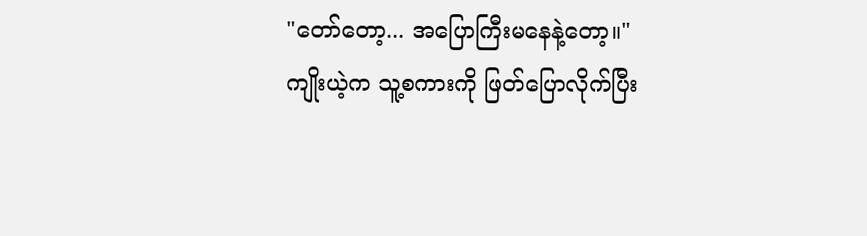"တော်တော့... အပြောကြီးမနေနဲ့တော့။"
ကျိုးယဲ့က သူ့စကားကို ဖြတ်ပြောလိုက်ပြီး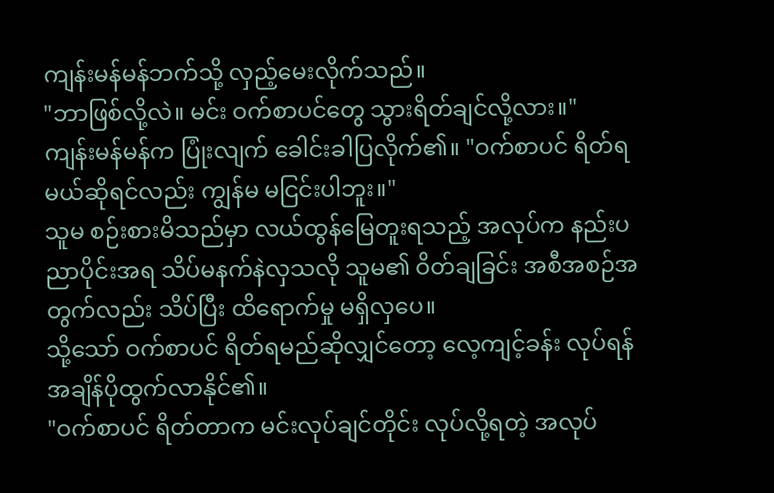ကျန်းမန်မန်ဘက်သို့ လှည့်မေးလိုက်သည်။
"ဘာဖြစ်လို့လဲ။ မင်း ဝက်စာပင်တွေ သွားရိတ်ချင်လို့လား။"
ကျန်းမန်မန်က ပြုံးလျက် ခေါင်းခါပြလိုက်၏။ "ဝက်စာပင် ရိတ်ရမယ်ဆိုရင်လည်း ကျွန်မ မငြင်းပါဘူး။"
သူမ စဉ်းစားမိသည်မှာ လယ်ထွန်မြေတူးရသည့် အလုပ်က နည်းပညာပိုင်းအရ သိပ်မနက်နဲလှသလို သူမ၏ ဝိတ်ချခြင်း အစီအစဉ်အတွက်လည်း သိပ်ပြီး ထိရောက်မှု မရှိလှပေ။
သို့သော် ဝက်စာပင် ရိတ်ရမည်ဆိုလျှင်တော့ လေ့ကျင့်ခန်း လုပ်ရန် အချိန်ပိုထွက်လာနိုင်၏။
"ဝက်စာပင် ရိတ်တာက မင်းလုပ်ချင်တိုင်း လုပ်လို့ရတဲ့ အလုပ်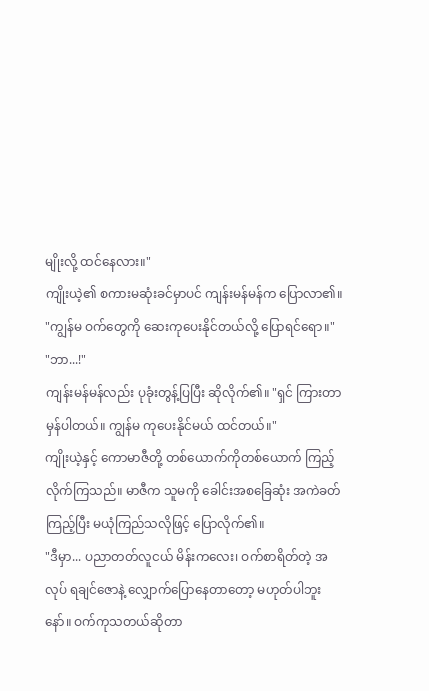မျိုးလို့ ထင်နေလား။"
ကျိုးယဲ့၏ စကားမဆုံးခင်မှာပင် ကျန်းမန်မန်က ပြောလာ၏။ "ကျွန်မ ဝက်တွေကို ဆေးကုပေးနိုင်တယ်လို့ ပြောရင်ရော။"
"ဘာ...!"
ကျန်းမန်မန်လည်း ပုခုံးတွန့်ပြပြီး ဆိုလိုက်၏။ "ရှင် ကြားတာမှန်ပါတယ်။ ကျွန်မ ကုပေးနိုင်မယ် ထင်တယ်။"
ကျိုးယဲ့နှင့် ကောမာဇီတို့ တစ်ယောက်ကိုတစ်ယောက် ကြည့်လိုက်ကြသည်။ မာဇီက သူမကို ခေါင်းအစခြေဆုံး အကဲခတ်ကြည့်ပြီး မယုံကြည်သလိုဖြင့် ပြောလိုက်၏။
"ဒီမှာ... ပညာတတ်လူငယ် မိန်းကလေး၊ ဝက်စာရိတ်တဲ့ အလုပ် ရချင်ဇောနဲ့ လျှောက်ပြောနေတာတော့ မဟုတ်ပါဘူးနော်။ ဝက်ကုသတယ်ဆိုတာ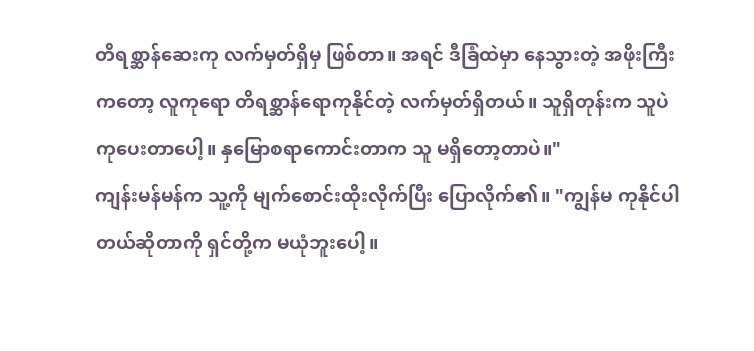တိရစ္ဆာန်ဆေးကု လက်မှတ်ရှိမှ ဖြစ်တာ။ အရင် ဒီခြံထဲမှာ နေသွားတဲ့ အဖိုးကြီးကတော့ လူကုရော တိရစ္ဆာန်ရောကုနိုင်တဲ့ လက်မှတ်ရှိတယ်။ သူရှိတုန်းက သူပဲ ကုပေးတာပေါ့။ နှမြောစရာကောင်းတာက သူ မရှိတော့တာပဲ။"
ကျန်းမန်မန်က သူ့ကို မျက်စောင်းထိုးလိုက်ပြီး ပြောလိုက်၏။ "ကျွန်မ ကုနိုင်ပါတယ်ဆိုတာကို ရှင်တို့က မယုံဘူးပေါ့။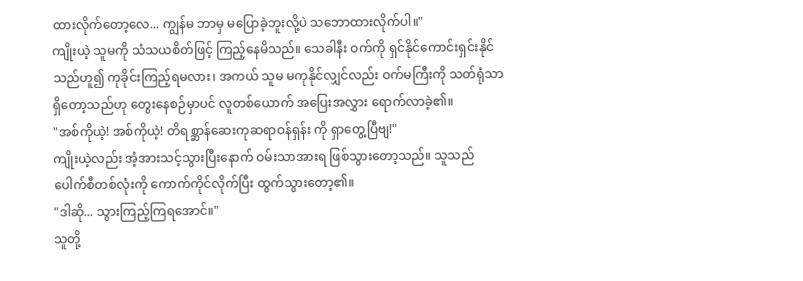ထားလိုက်တော့လေ... ကျွန်မ ဘာမှ မပြောခဲ့ဘူးလို့ပဲ သဘောထားလိုက်ပါ။"
ကျိုးယဲ့ သူမကို သံသယစိတ်ဖြင့် ကြည့်နေမိသည်။ သေခါနီး ဝက်ကို ရှင်နိုင်ကောင်းရှင်းနိုင်သည်ဟူ၍ ကုခိုင်းကြည့်ရမလား၊ အကယ် သူမ မကုနိုင်လျှင်လည်း ဝက်မကြီးကို သတ်ရုံသာ ရှိတော့သည်ဟု တွေးနေစဉ်မှာပင် လူတစ်ယောက် အပြေးအလွှား ရောက်လာခဲ့၏။
"အစ်ကိုယဲ့! အစ်ကိုယဲ့! တိရစ္ဆာန်ဆေးကုဆရာဝန်ရှန်း ကို ရှာတွေ့ပြီဗျ!"
ကျိုးယဲ့လည်း အံ့အားသင့်သွားပြီးနောက် ဝမ်းသာအားရ ဖြစ်သွားတော့သည်။ သူသည် ပေါက်စီတစ်လုံးကို ကောက်ကိုင်လိုက်ပြီး ထွက်သွားတော့၏။
"ဒါဆို... သွားကြည့်ကြရအောင်။"
သူတို့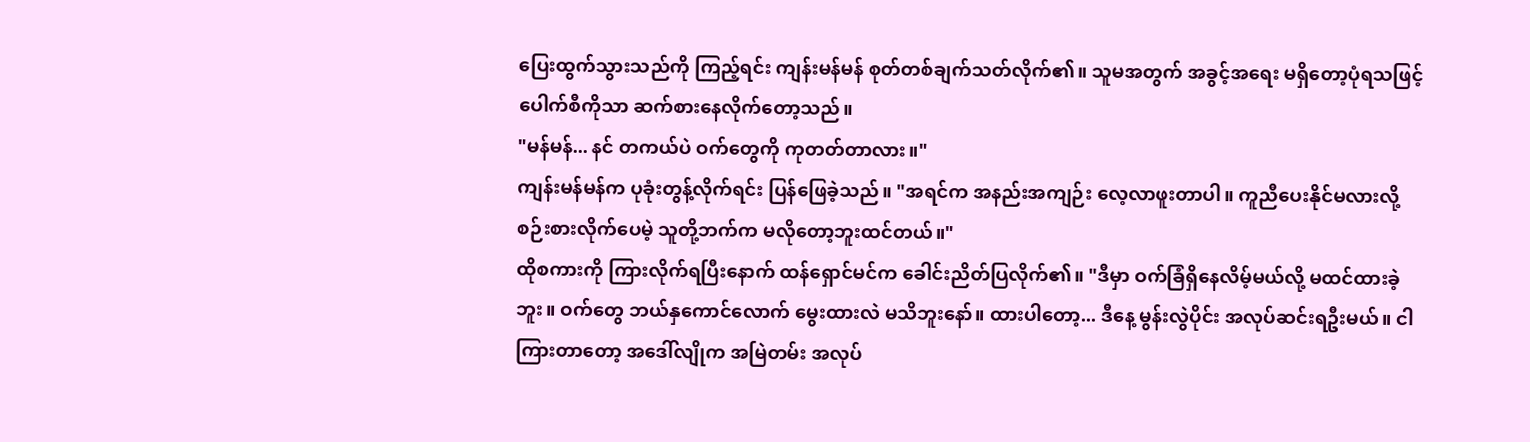ပြေးထွက်သွားသည်ကို ကြည့်ရင်း ကျန်းမန်မန် စုတ်တစ်ချက်သတ်လိုက်၏။ သူမအတွက် အခွင့်အရေး မရှိတော့ပုံရသဖြင့် ပေါက်စီကိုသာ ဆက်စားနေလိုက်တော့သည်။
"မန်မန်... နင် တကယ်ပဲ ဝက်တွေကို ကုတတ်တာလား။"
ကျန်းမန်မန်က ပုခုံးတွန့်လိုက်ရင်း ပြန်ဖြေခဲ့သည်။ "အရင်က အနည်းအကျဉ်း လေ့လာဖူးတာပါ။ ကူညီပေးနိုင်မလားလို့ စဉ်းစားလိုက်ပေမဲ့ သူတို့ဘက်က မလိုတော့ဘူးထင်တယ်။"
ထိုစကားကို ကြားလိုက်ရပြီးနောက် ထန်ရှောင်မင်က ခေါင်းညိတ်ပြလိုက်၏။ "ဒီမှာ ဝက်ခြံရှိနေလိမ့်မယ်လို့ မထင်ထားခဲ့ဘူး။ ဝက်တွေ ဘယ်နှကောင်လောက် မွေးထားလဲ မသိဘူးနော်။ ထားပါတော့... ဒီနေ့ မွန်းလွဲပိုင်း အလုပ်ဆင်းရဦးမယ်။ ငါကြားတာတော့ အဒေါ်လျိုက အမြဲတမ်း အလုပ်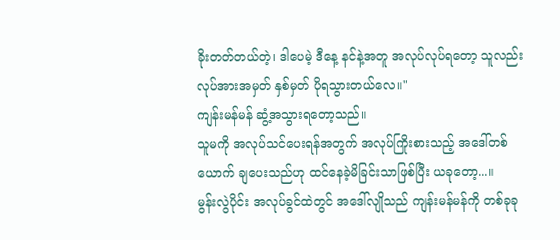ခိုးတတ်တယ်တဲ့၊ ဒါပေမဲ့ ဒီနေ့ နင်နဲ့အတူ အလုပ်လုပ်ရတော့ သူလည်း လုပ်အားအမှတ် နှစ်မှတ် ပိုရသွားတယ်လေ။"
ကျန်းမန်မန် ဆွံ့အသွားရတော့သည်။
သူမကို အလုပ်သင်ပေးရန်အတွက် အလုပ်ကြိုးစားသည့် အဒေါ်တစ်ယောက် ချပေးသည်ဟု ထင်နေခဲ့မိခြင်းသာဖြစ်ပြီး ယခုတော့...။
မွန်းလွဲပိုင်း အလုပ်ခွင်ထဲတွင် အဒေါ်လျိုသည် ကျန်းမန်မန်ကို တစ်ခုခု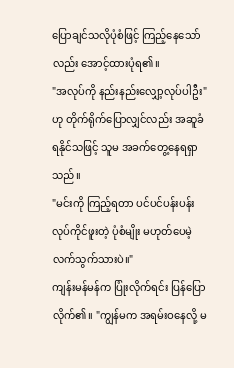ပြောချင်သလိုပုံစံဖြင့် ကြည့်နေသော်လည်း အောင့်ထားပုံရ၏။
"အလုပ်ကို နည်းနည်းလျှော့လုပ်ပါဦး" ဟု တိုက်ရိုက်ပြောလျှင်လည်း အဆူခံရနိုင်သဖြင့် သူမ အခက်တွေ့နေရရှာသည်။
"မင်းကို ကြည့်ရတာ ပင်ပင်ပန်းပန်း လုပ်ကိုင်ဖူးတဲ့ ပုံစံမျိုး မဟုတ်ပေမဲ့ လက်သွက်သားပဲ။"
ကျန်းမန်မန်က ပြုံးလိုက်ရင်း ပြန်ပြောလိုက်၏။ "ကျွန်မက အရမ်းဝနေလို့ မ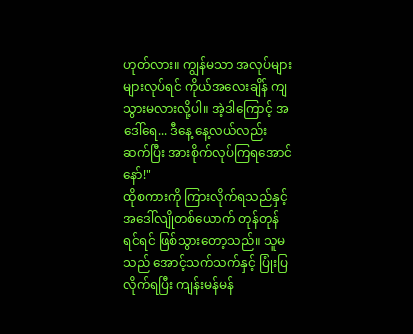ဟုတ်လား။ ကျွန်မသာ အလုပ်များများလုပ်ရင် ကိုယ်အလေးချိန် ကျသွားမလားလို့ပါ။ အဲ့ဒါကြောင့် အဒေါ်ရေ... ဒီနေ့ နေ့လယ်လည်း ဆက်ပြီး အားစိုက်လုပ်ကြရအောင်နော်!"
ထိုစကားကို ကြားလိုက်ရသည်နှင့် အဒေါ်လျိုတစ်ယောက် တုန်တုန်ရင်ရင် ဖြစ်သွားတော့သည်။ သူမသည် အောင့်သက်သက်နှင့် ပြုံးပြလိုက်ရပြီး ကျန်းမန်မန်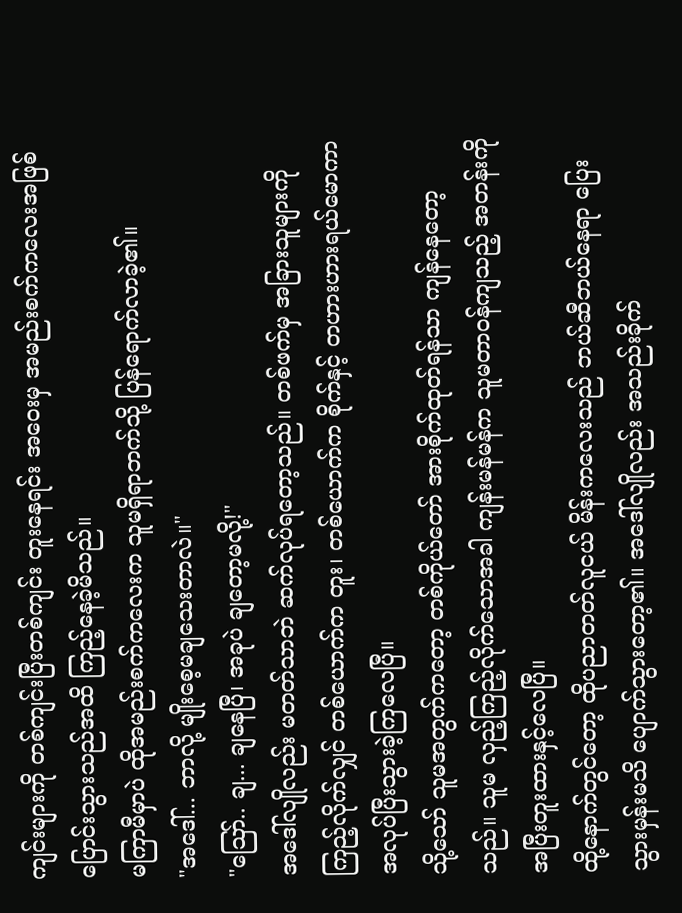ကျင်းများကို တစ်ကျင်းပြီးတစ်ကျင်း တူးနေရင်း အဝေးမှ အမည်းစက်ကလေးအဖြစ် ပြောင်းသွားသည်အထိ ကြည့်နေခဲ့မိသည်။
မကြာမီမှာပဲ ထိုအမည်းစက်ကလေးက သူမရှိရာဘက်သို့ ပြန်ရောက်လာခဲ့၏။
"အဒေါ်... ဘာလို့ မျိုးစေ့မချသေးတာလဲ။"
"ဪ.. ချ... ချနေပြီ၊ အခုပဲ ချတော့မလို့!"
အဒေါ်လျိုလည်း မတတ်သာဘဲ ဆက်လုပ်ရတော့သည်။ တစ်ဖက်မှ အခြားသူများကို ကြည့်လိုက်လျှင် တစ်ယောက်က တူး၊ တစ်ယောက်က စိုက်နှင့် တဟားဟားရယ်မောကာ အလုပ်ပြီးသွားခဲ့ကြလေပြီ။
သို့သော် သူမအတွက်ကတော့ တစ်ကိုယ်တော် အားစိုက်ထုတ်ရန်သာ ကျန်နေတော့သည်။ သူမ လှည့်ကြည့်လိုက်သောအခါ ကျန်းမန်မန်က သူမတာဝန်ကျသည့် အတန်းကို အပြီးတူးထားနှင့်လေပြီ။
ထို့နောက်တွင်တော့ ထိုပညာတတ်လူငယ် မိန်းကလေးသည် ဘယ်ဆီဘယ်နေရာ ပြေးသွားမှန်းမသိ ပျောက်သွားတော့၏။ အဒေါ်လျိုလည်း အသည်းခိုက်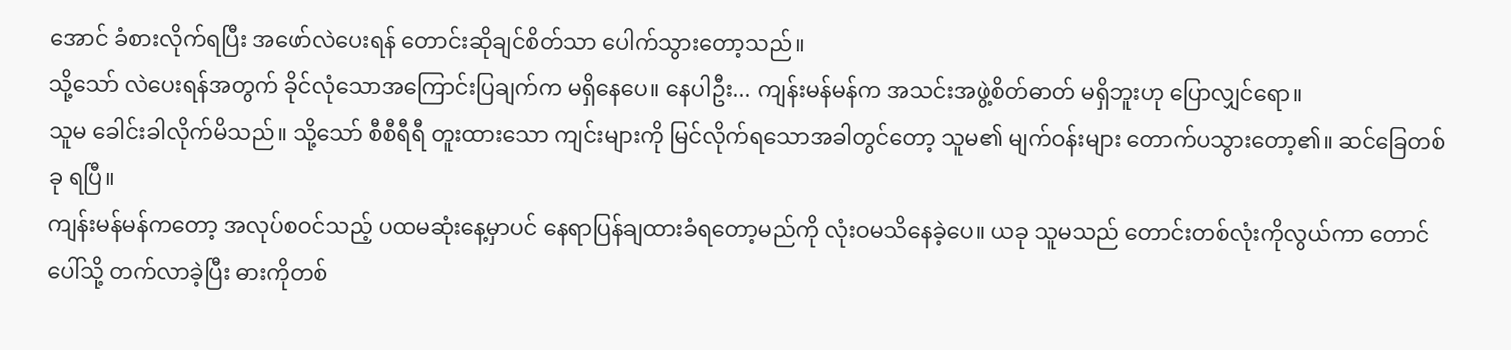အောင် ခံစားလိုက်ရပြီး အဖော်လဲပေးရန် တောင်းဆိုချင်စိတ်သာ ပေါက်သွားတော့သည်။
သို့သော် လဲပေးရန်အတွက် ခိုင်လုံသောအကြောင်းပြချက်က မရှိနေပေ။ နေပါဦး... ကျန်းမန်မန်က အသင်းအဖွဲ့စိတ်ဓာတ် မရှိဘူးဟု ပြောလျှင်ရော။
သူမ ခေါင်းခါလိုက်မိသည်။ သို့သော် စီစီရီရီ တူးထားသော ကျင်းများကို မြင်လိုက်ရသောအခါတွင်တော့ သူမ၏ မျက်ဝန်းများ တောက်ပသွားတော့၏။ ဆင်ခြေတစ်ခု ရပြီ။
ကျန်းမန်မန်ကတော့ အလုပ်စဝင်သည့် ပထမဆုံးနေ့မှာပင် နေရာပြန်ချထားခံရတော့မည်ကို လုံးဝမသိနေခဲ့ပေ။ ယခု သူမသည် တောင်းတစ်လုံးကိုလွယ်ကာ တောင်ပေါ်သို့ တက်လာခဲ့ပြီး ဓားကိုတစ်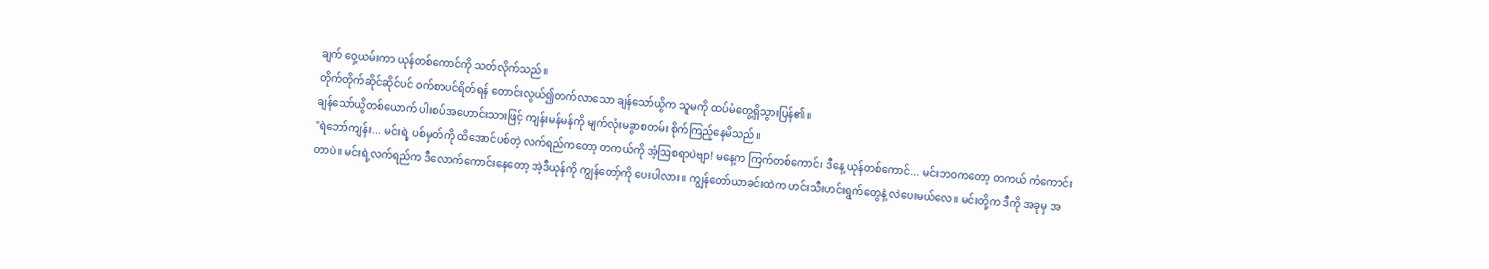ချက် ဝှေ့ယမ်းကာ ယုန်တစ်ကောင်ကို သတ်လိုက်သည်။
တိုက်တိုက်ဆိုင်ဆိုင်ပင် ဝက်စာပင်ရိတ်ရန် တောင်းလွယ်၍တက်လာသော ချန်သော်ယွိက သူမကို ထပ်မံတွေ့ရှိသွားပြန်၏။
ချန်သော်ယွိတစ်ယောက် ပါးစပ်အဟောင်းသားဖြင့် ကျန်းမန်မန်ကို မျက်လုံးမခွာစတမ်း စိုက်ကြည့်နေမိသည်။
"ရဲဘော်ကျန်း... မင်းရဲ့ ပစ်မှတ်ကို ထိအောင်ပစ်တဲ့ လက်ရည်ကတော့ တကယ်ကို အံ့ဩစရာပဲဗျာ! မနေ့က ကြက်တစ်ကောင်၊ ဒီနေ့ ယုန်တစ်ကောင်... မင်းဘဝကတော့ တကယ် ကံကောင်းတာပဲ။ မင်းရဲ့လက်ရည်က ဒီလောက်ကောင်းနေတော့ အဲ့ဒီယုန်ကို ကျွန်တော့်ကို ပေးပါလား။ ကျွန်တော်ယာခင်းထဲက ဟင်းသီးဟင်းရွက်တွေနဲ့ လဲပေးမယ်လေ။ မင်းတို့က ဒီကို အခုမှ အ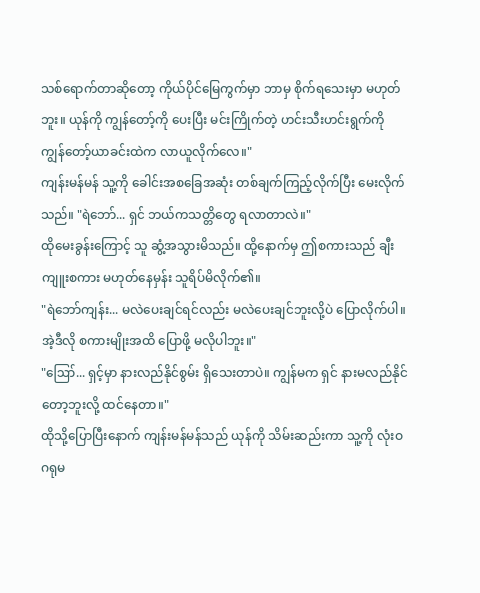သစ်ရောက်တာဆိုတော့ ကိုယ်ပိုင်မြေကွက်မှာ ဘာမှ စိုက်ရသေးမှာ မဟုတ်ဘူး။ ယုန်ကို ကျွန်တော့်ကို ပေးပြီး မင်းကြိုက်တဲ့ ဟင်းသီးဟင်းရွက်ကို ကျွန်တော့်ယာခင်းထဲက လာယူလိုက်လေ။"
ကျန်းမန်မန် သူ့ကို ခေါင်းအစခြေအဆုံး တစ်ချက်ကြည့်လိုက်ပြီး မေးလိုက်သည်။ "ရဲဘော်... ရှင် ဘယ်ကသတ္တိတွေ ရလာတာလဲ။"
ထိုမေးခွန်းကြောင့် သူ ဆွံ့အသွားမိသည်။ ထို့နောက်မှ ဤစကားသည် ချီးကျူးစကား မဟုတ်နေမှန်း သူရိပ်မိလိုက်၏။
"ရဲဘော်ကျန်း... မလဲပေးချင်ရင်လည်း မလဲပေးချင်ဘူးလို့ပဲ ပြောလိုက်ပါ။ အဲ့ဒီလို စကားမျိုးအထိ ပြောဖို့ မလိုပါဘူး။"
"ဪ... ရှင့်မှာ နားလည်နိုင်စွမ်း ရှိသေးတာပဲ။ ကျွန်မက ရှင် နားမလည်နိုင်တော့ဘူးလို့ ထင်နေတာ။"
ထိုသို့ပြောပြီးနောက် ကျန်းမန်မန်သည် ယုန်ကို သိမ်းဆည်းကာ သူ့ကို လုံးဝဂရုမ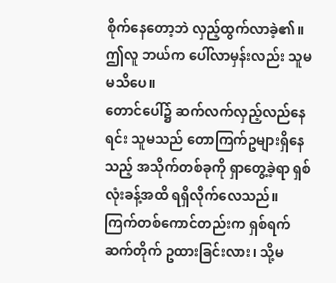စိုက်နေတော့ဘဲ လှည့်ထွက်လာခဲ့၏။ ဤလူ ဘယ်က ပေါ်လာမှန်းလည်း သူမ မသိပေ။
တောင်ပေါ်၌ ဆက်လက်လှည့်လည်နေရင်း သူမသည် တောကြက်ဥများရှိနေသည့် အသိုက်တစ်ခုကို ရှာတွေ့ခဲ့ရာ ရှစ်လုံးခန့်အထိ ရရှိလိုက်လေသည်။
ကြက်တစ်ကောင်တည်းက ရှစ်ရက်ဆက်တိုက် ဥထားခြင်းလား၊ သို့မ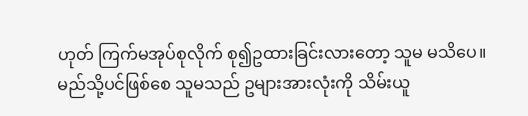ဟုတ် ကြက်မအုပ်စုလိုက် စု၍ဥထားခြင်းလားတော့ သူမ မသိပေ။
မည်သို့ပင်ဖြစ်စေ သူမသည် ဥများအားလုံးကို သိမ်းယူ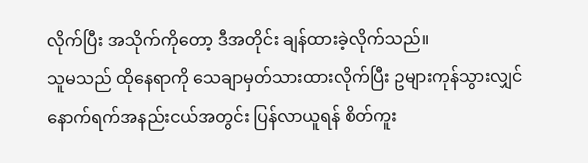လိုက်ပြီး အသိုက်ကိုတော့ ဒီအတိုင်း ချန်ထားခဲ့လိုက်သည်။
သူမသည် ထိုနေရာကို သေချာမှတ်သားထားလိုက်ပြီး ဥများကုန်သွားလျှင် နောက်ရက်အနည်းငယ်အတွင်း ပြန်လာယူရန် စိတ်ကူး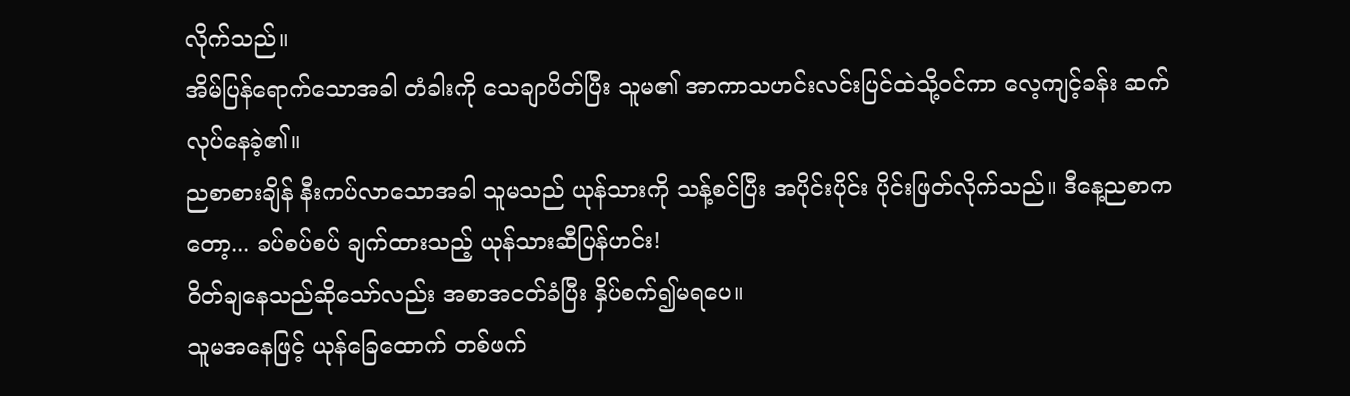လိုက်သည်။
အိမ်ပြန်ရောက်သောအခါ တံခါးကို သေချာပိတ်ပြီး သူမ၏ အာကာသဟင်းလင်းပြင်ထဲသို့ဝင်ကာ လေ့ကျင့်ခန်း ဆက်လုပ်နေခဲ့၏။
ညစာစားချိန် နီးကပ်လာသောအခါ သူမသည် ယုန်သားကို သန့်စင်ပြီး အပိုင်းပိုင်း ပိုင်းဖြတ်လိုက်သည်။ ဒီနေ့ညစာကတော့... ခပ်စပ်စပ် ချက်ထားသည့် ယုန်သားဆီပြန်ဟင်း!
ဝိတ်ချနေသည်ဆိုသော်လည်း အစာအငတ်ခံပြီး နှိပ်စက်၍မရပေ။
သူမအနေဖြင့် ယုန်ခြေထောက် တစ်ဖက်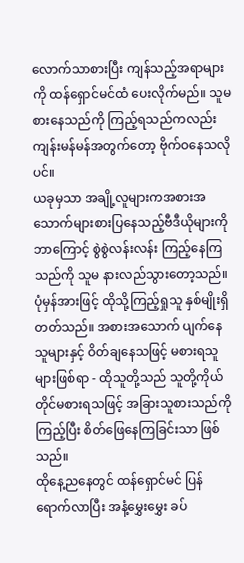လောက်သာစားပြီး ကျန်သည့်အရာများကို ထန်ရှောင်မင်ထံ ပေးလိုက်မည်။ သူမ စားနေသည်ကို ကြည့်ရသည်ကလည်း ကျန်းမန်မန်အတွက်တော့ ဗိုက်ဝနေသလိုပင်။
ယခုမှသာ အချို့လူများကအစားအသောက်များစားပြနေသည့်ဗီဒီယိုများကို ဘာကြောင့် စွဲစွဲလန်းလန်း ကြည့်နေကြသည်ကို သူမ နားလည်သွားတော့သည်။
ပုံမှန်အားဖြင့် ထိုသို့ကြည့်ရှုသူ နှစ်မျိုးရှိတတ်သည်။ အစားအသောက် ပျက်နေသူများနှင့် ဝိတ်ချနေသဖြင့် မစားရသူများဖြစ်ရာ - ထိုသူတို့သည် သူတို့ကိုယ်တိုင်မစားရသဖြင့် အခြားသူစားသည်ကို ကြည့်ပြီး စိတ်ဖြေနေကြခြင်းသာ ဖြစ်သည်။
ထိုနေ့ညနေတွင် ထန်ရှောင်မင် ပြန်ရောက်လာပြီး အနံ့မွှေးမွှေး ခပ်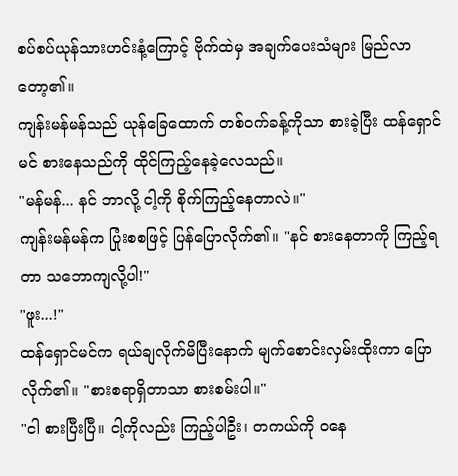စပ်စပ်ယုန်သားဟင်းနံ့ကြောင့် ဗိုက်ထဲမှ အချက်ပေးသံများ မြည်လာတော့၏။
ကျန်းမန်မန်သည် ယုန်ခြေထောက် တစ်ဝက်ခန့်ကိုသာ စားခဲ့ပြီး ထန်ရှောင်မင် စားနေသည်ကို ထိုင်ကြည့်နေခဲ့လေသည်။
"မန်မန်... နင် ဘာလို့ ငါ့ကို စိုက်ကြည့်နေတာလဲ။"
ကျန်းမန်မန်က ပြုံးစစဖြင့် ပြန်ပြောလိုက်၏။ "နင် စားနေတာကို ကြည့်ရတာ သဘောကျလို့ပါ!"
"ဖူး...!"
ထန်ရှောင်မင်က ရယ်ချလိုက်မိပြီးနောက် မျက်စောင်းလှမ်းထိုးကာ ပြောလိုက်၏။ "စားစရာရှိတာသာ စားစမ်းပါ။"
"ငါ စားပြီးပြီ။ ငါ့ကိုလည်း ကြည့်ပါဦး၊ တကယ်ကို ဝနေ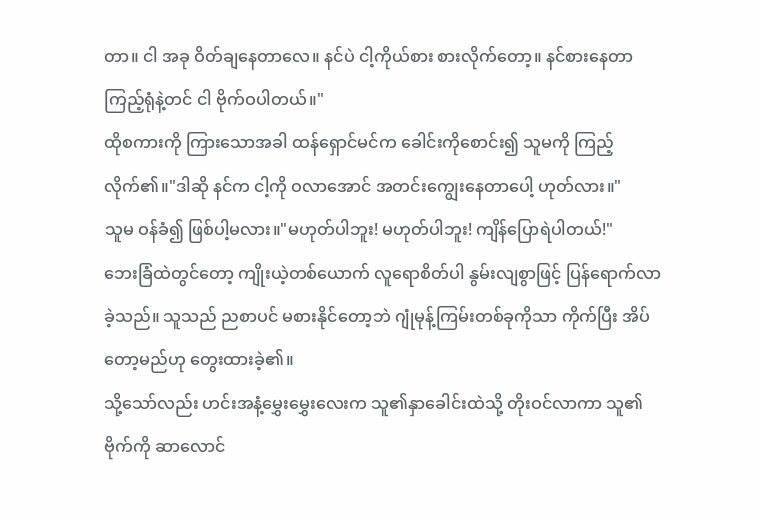တာ။ ငါ အခု ဝိတ်ချနေတာလေ။ နင်ပဲ ငါ့ကိုယ်စား စားလိုက်တော့။ နင်စားနေတာ ကြည့်ရုံနဲ့တင် ငါ ဗိုက်ဝပါတယ်။"
ထိုစကားကို ကြားသောအခါ ထန်ရှောင်မင်က ခေါင်းကိုစောင်း၍ သူမကို ကြည့်လိုက်၏။"ဒါဆို နင်က ငါ့ကို ဝလာအောင် အတင်းကျွေးနေတာပေါ့ ဟုတ်လား။"
သူမ ဝန်ခံ၍ ဖြစ်ပါ့မလား။"မဟုတ်ပါဘူး! မဟုတ်ပါဘူး! ကျိန်ပြောရဲပါတယ်!"
ဘေးခြံထဲတွင်တော့ ကျိုးယဲ့တစ်ယောက် လူရောစိတ်ပါ နွမ်းလျစွာဖြင့် ပြန်ရောက်လာခဲ့သည်။ သူသည် ညစာပင် မစားနိုင်တော့ဘဲ ဂျုံမုန့်ကြမ်းတစ်ခုကိုသာ ကိုက်ပြီး အိပ်တော့မည်ဟု တွေးထားခဲ့၏။
သို့သော်လည်း ဟင်းအနံ့မွှေးမွှေးလေးက သူ၏နှာခေါင်းထဲသို့ တိုးဝင်လာကာ သူ၏ဗိုက်ကို ဆာလောင်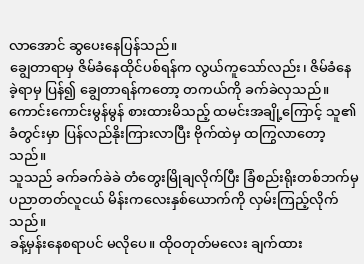လာအောင် ဆွပေးနေပြန်သည်။
ချွေတာရာမှ ဇိမ်ခံနေထိုင်ပစ်ရန်က လွယ်ကူသော်လည်း၊ ဇိမ်ခံနေခဲ့ရာမှ ပြန်၍ ချွေတာရန်ကတော့ တကယ်ကို ခက်ခဲလှသည်။
ကောင်းကောင်းမွန်မွန် စားထားမိသည့် ထမင်းအချို့ကြောင့် သူ၏ ခံတွင်းမှာ ပြန်လည်နိုးကြားလာပြီး ဗိုက်ထဲမှ ထကြွလာတော့သည်။
သူသည် ခက်ခက်ခဲခဲ တံတွေးမြိုချလိုက်ပြီး ခြံစည်းရိုးတစ်ဘက်မှ ပညာတတ်လူငယ် မိန်းကလေးနှစ်ယောက်ကို လှမ်းကြည့်လိုက်သည်။
ခန့်မှန်းနေစရာပင် မလိုပေ။ ထိုဝတုတ်မလေး ချက်ထား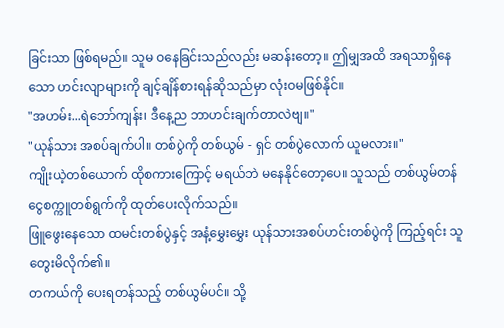ခြင်းသာ ဖြစ်ရမည်။ သူမ ဝနေခြင်းသည်လည်း မဆန်းတော့။ ဤမျှအထိ အရသာရှိနေသော ဟင်းလျာများကို ချင့်ချိန်စားရန်ဆိုသည်မှာ လုံးဝမဖြစ်နိုင်။
"အဟမ်း...ရဲဘော်ကျန်း၊ ဒီနေ့ည ဘာဟင်းချက်တာလဲဗျ။"
"ယုန်သား အစပ်ချက်ပါ။ တစ်ပွဲကို တစ်ယွမ် - ရှင် တစ်ပွဲလောက် ယူမလား။"
ကျိုးယဲ့တစ်ယောက် ထိုစကားကြောင့် မရယ်ဘဲ မနေနိုင်တော့ပေ။ သူသည် တစ်ယွမ်တန် ငွေစက္ကူတစ်ရွက်ကို ထုတ်ပေးလိုက်သည်။
ဖြူဖွေးနေသော ထမင်းတစ်ပွဲနှင့် အနံ့မွှေးမွှေး ယုန်သားအစပ်ဟင်းတစ်ပွဲကို ကြည့်ရင်း သူ တွေးမိလိုက်၏။
တကယ်ကို ပေးရတန်သည့် တစ်ယွမ်ပင်။ သို့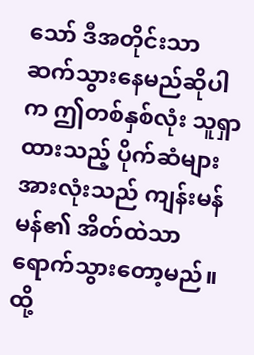သော် ဒီအတိုင်းသာ ဆက်သွားနေမည်ဆိုပါက ဤတစ်နှစ်လုံး သူရှာထားသည့် ပိုက်ဆံများအားလုံးသည် ကျန်းမန်မန်၏ အိတ်ထဲသာ ရောက်သွားတော့မည်။
ထို့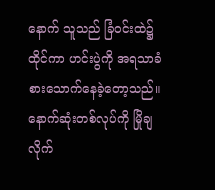နောက် သူသည် ခြံဝင်းထဲ၌ ထိုင်ကာ ဟင်းပွဲကို အရသာခံ စားသောက်နေခဲ့တော့သည်။ နောက်ဆုံးတစ်လုပ်ကို မြိုချလိုက်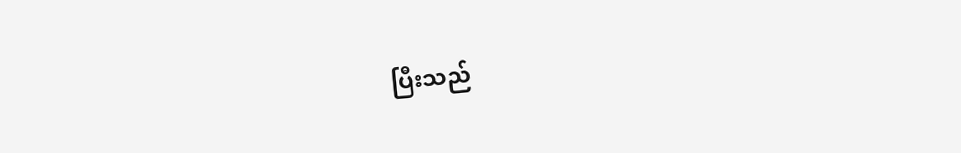ပြီးသည်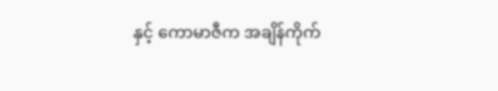နှင့် ကောမာဇီက အချိန်ကိုက်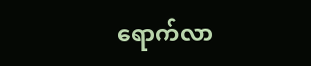ရောက်လာ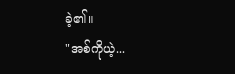ခဲ့၏။
"အစ်ကိုယဲ့...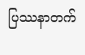ပြဿနာတက်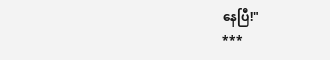နေပြီ!"
***